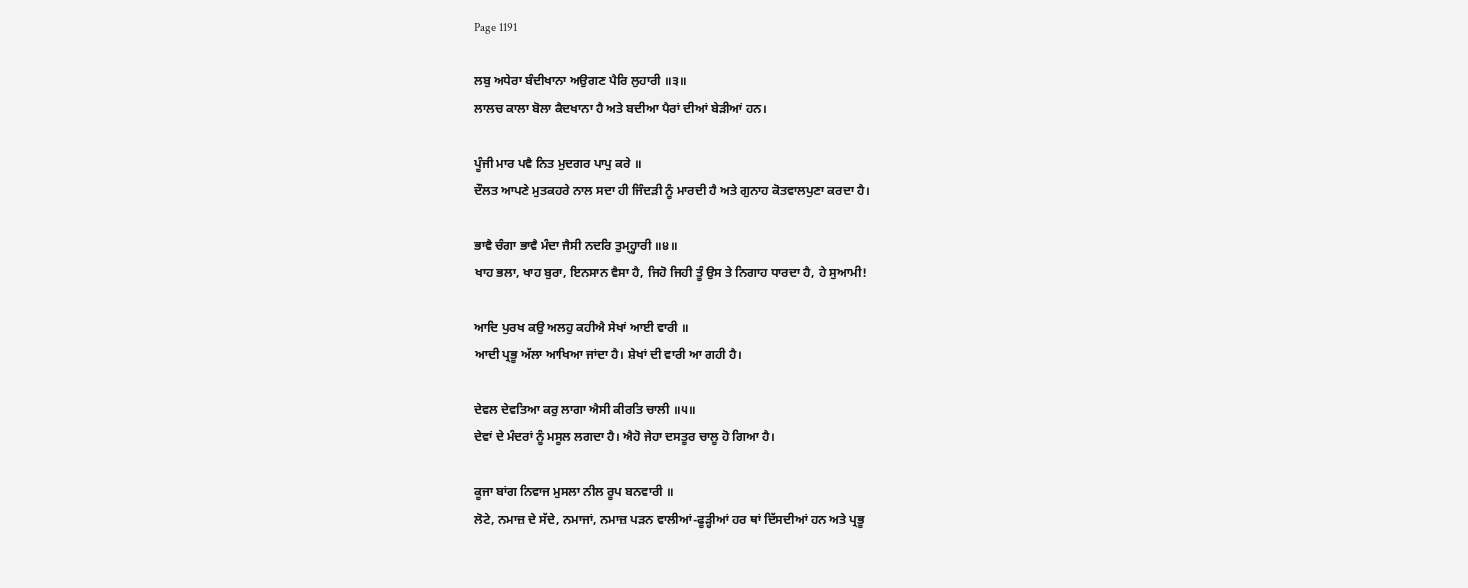Page 1191

ਲਬੁ ਅਧੇਰਾ ਬੰਦੀਖਾਨਾ ਅਉਗਣ ਪੈਰਿ ਲੁਹਾਰੀ ॥੩॥
ਲਾਲਚ ਕਾਲਾ ਬੋਲਾ ਕੈਦਖਾਨਾ ਹੈ ਅਤੇ ਬਦੀਆ ਪੈਰਾਂ ਦੀਆਂ ਬੇੜੀਆਂ ਹਨ।

ਪੂੰਜੀ ਮਾਰ ਪਵੈ ਨਿਤ ਮੁਦਗਰ ਪਾਪੁ ਕਰੇ ॥
ਦੌਲਤ ਆਪਣੇ ਮੁਤਕਹਰੇ ਨਾਲ ਸਦਾ ਹੀ ਜਿੰਦੜੀ ਨੂੰ ਮਾਰਦੀ ਹੈ ਅਤੇ ਗੁਨਾਹ ਕੋਤਵਾਲਪੁਣਾ ਕਰਦਾ ਹੈ।

ਭਾਵੈ ਚੰਗਾ ਭਾਵੈ ਮੰਦਾ ਜੈਸੀ ਨਦਰਿ ਤੁਮ੍ਹ੍ਹਾਰੀ ॥੪॥
ਖਾਹ ਭਲਾ, ਖਾਹ ਬੁਰਾ, ਇਨਸਾਨ ਵੈਸਾ ਹੈ, ਜਿਹੋ ਜਿਹੀ ਤੂੰ ਉਸ ਤੇ ਨਿਗਾਹ ਧਾਰਦਾ ਹੈ, ਹੇ ਸੁਆਮੀ!

ਆਦਿ ਪੁਰਖ ਕਉ ਅਲਹੁ ਕਹੀਐ ਸੇਖਾਂ ਆਈ ਵਾਰੀ ॥
ਆਦੀ ਪ੍ਰਭੂ ਅੱਲਾ ਆਖਿਆ ਜਾਂਦਾ ਹੈ। ਸ਼ੇਖਾਂ ਦੀ ਵਾਰੀ ਆ ਗਹੀ ਹੈ।

ਦੇਵਲ ਦੇਵਤਿਆ ਕਰੁ ਲਾਗਾ ਐਸੀ ਕੀਰਤਿ ਚਾਲੀ ॥੫॥
ਦੇਵਾਂ ਦੇ ਮੰਦਰਾਂ ਨੂੰ ਮਸੂਲ ਲਗਦਾ ਹੈ। ਐਹੋ ਜੇਹਾ ਦਸਤੂਰ ਚਾਲੂ ਹੋ ਗਿਆ ਹੈ।

ਕੂਜਾ ਬਾਂਗ ਨਿਵਾਜ ਮੁਸਲਾ ਨੀਲ ਰੂਪ ਬਨਵਾਰੀ ॥
ਲੋਟੇ, ਨਮਾਜ਼ ਦੇ ਸੱਦੇ, ਨਮਾਜਾਂ, ਨਮਾਜ਼ ਪੜਨ ਵਾਲੀਆਂ-ਫੂੜ੍ਹੀਆਂ ਹਰ ਥਾਂ ਦਿੱਸਦੀਆਂ ਹਨ ਅਤੇ ਪ੍ਰਭੂ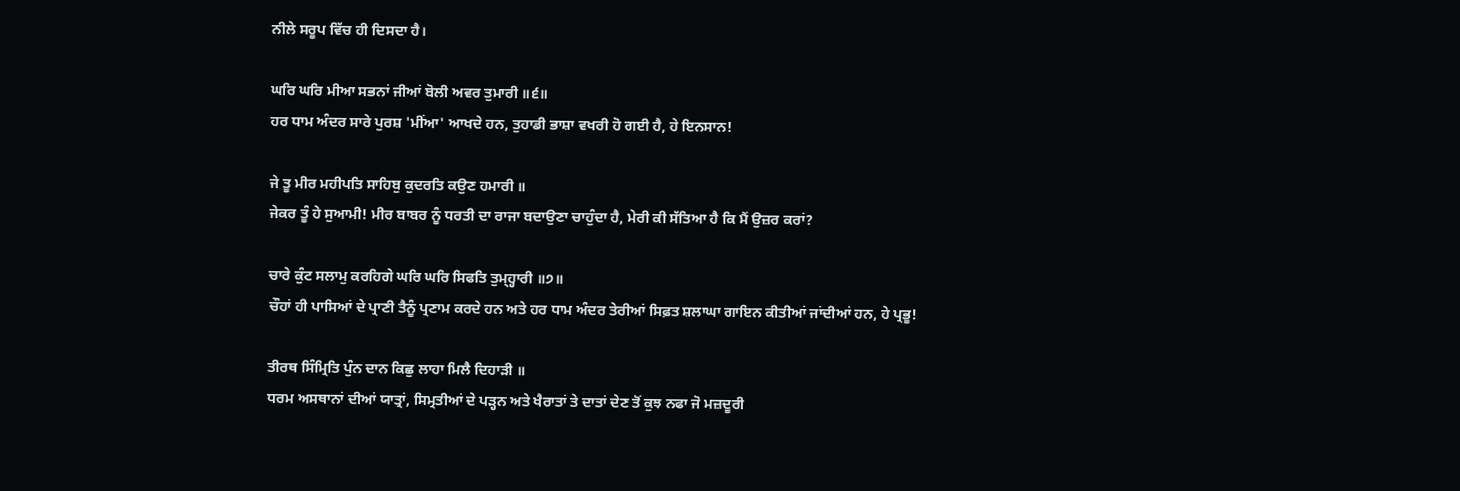ਨੀਲੇ ਸਰੂਪ ਵਿੱਚ ਹੀ ਦਿਸਦਾ ਹੈ।

ਘਰਿ ਘਰਿ ਮੀਆ ਸਭਨਾਂ ਜੀਆਂ ਬੋਲੀ ਅਵਰ ਤੁਮਾਰੀ ॥੬॥
ਹਰ ਧਾਮ ਅੰਦਰ ਸਾਰੇ ਪੁਰਸ਼ 'ਮੀਂਆ' ਆਖਦੇ ਹਨ, ਤੁਹਾਡੀ ਭਾਸ਼ਾ ਵਖਰੀ ਹੋ ਗਈ ਹੈ, ਹੇ ਇਨਸਾਨ!

ਜੇ ਤੂ ਮੀਰ ਮਹੀਪਤਿ ਸਾਹਿਬੁ ਕੁਦਰਤਿ ਕਉਣ ਹਮਾਰੀ ॥
ਜੇਕਰ ਤੂੰ ਹੇ ਸੁਆਮੀ! ਮੀਰ ਬਾਬਰ ਨੂੰ ਧਰਤੀ ਦਾ ਰਾਜਾ ਬਦਾਉਣਾ ਚਾਹੁੰਦਾ ਹੈ, ਮੇਰੀ ਕੀ ਸੱਤਿਆ ਹੈ ਕਿ ਮੈਂ ਉਜ਼ਰ ਕਰਾਂ?

ਚਾਰੇ ਕੁੰਟ ਸਲਾਮੁ ਕਰਹਿਗੇ ਘਰਿ ਘਰਿ ਸਿਫਤਿ ਤੁਮ੍ਹ੍ਹਾਰੀ ॥੭॥
ਚੌਹਾਂ ਹੀ ਪਾਸਿਆਂ ਦੇ ਪ੍ਰਾਣੀ ਤੈਨੂੰ ਪ੍ਰਣਾਮ ਕਰਦੇ ਹਨ ਅਤੇ ਹਰ ਧਾਮ ਅੰਦਰ ਤੇਰੀਆਂ ਸਿਫ਼ਤ ਸ਼ਲਾਘਾ ਗਾਇਨ ਕੀਤੀਆਂ ਜਾਂਦੀਆਂ ਹਨ, ਹੇ ਪ੍ਰਭੂ!

ਤੀਰਥ ਸਿੰਮ੍ਰਿਤਿ ਪੁੰਨ ਦਾਨ ਕਿਛੁ ਲਾਹਾ ਮਿਲੈ ਦਿਹਾੜੀ ॥
ਧਰਮ ਅਸਥਾਨਾਂ ਦੀਆਂ ਯਾਤ੍ਰਾਂ, ਸਿਮ੍ਰਤੀਆਂ ਦੇ ਪੜ੍ਹਨ ਅਤੇ ਖੈਰਾਤਾਂ ਤੇ ਦਾਤਾਂ ਦੇਣ ਤੋਂ ਕੁਝ ਨਫਾ ਜੋ ਮਜ਼ਦੂਰੀ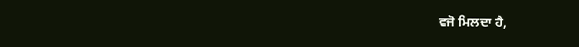ਵਜੋ ਮਿਲਦਾ ਹੈ,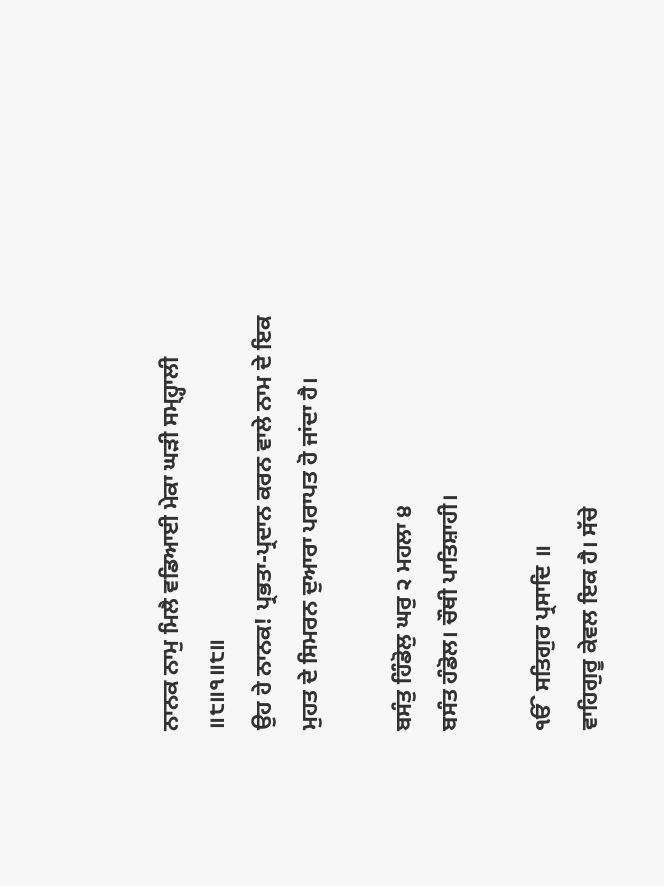ਨਾਨਕ ਨਾਮੁ ਮਿਲੈ ਵਡਿਆਈ ਮੇਕਾ ਘੜੀ ਸਮ੍ਹ੍ਹਾਲੀ ॥੮॥੧॥੮॥
ਉਹ ਹੇ ਨਾਨਕ! ਪ੍ਰਭਤਾ-ਪ੍ਰਦਾਨ ਕਰਨ ਵਾਲੇ ਨਾਮ ਦੇ ਇਕ ਮੁਹਤ ਦੇ ਸਿਮਰਨ ਦੁਆਰਾ ਪਰਾਪਤ ਹੋ ਜਾਂਦਾ ਹੈ।

ਬਸੰਤੁ ਹਿੰਡੋਲੁ ਘਰੁ ੨ ਮਹਲਾ ੪
ਬਸੰਤ ਹੰਡੋਲ। ਚੌਥੀ ਪਾਤਿਸ਼ਾਹੀ।

ੴ ਸਤਿਗੁਰ ਪ੍ਰਸਾਦਿ ॥
ਵਾਹਿਗੁਰੂ ਕੇਵਲ ਇਕ ਹੈ। ਸੱਚੇ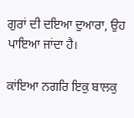ਗੁਰਾਂ ਦੀ ਦਇਆ ਦੁਆਰਾ, ਉਹ ਪਾਇਆ ਜਾਂਦਾ ਹੈ।

ਕਾਂਇਆ ਨਗਰਿ ਇਕੁ ਬਾਲਕੁ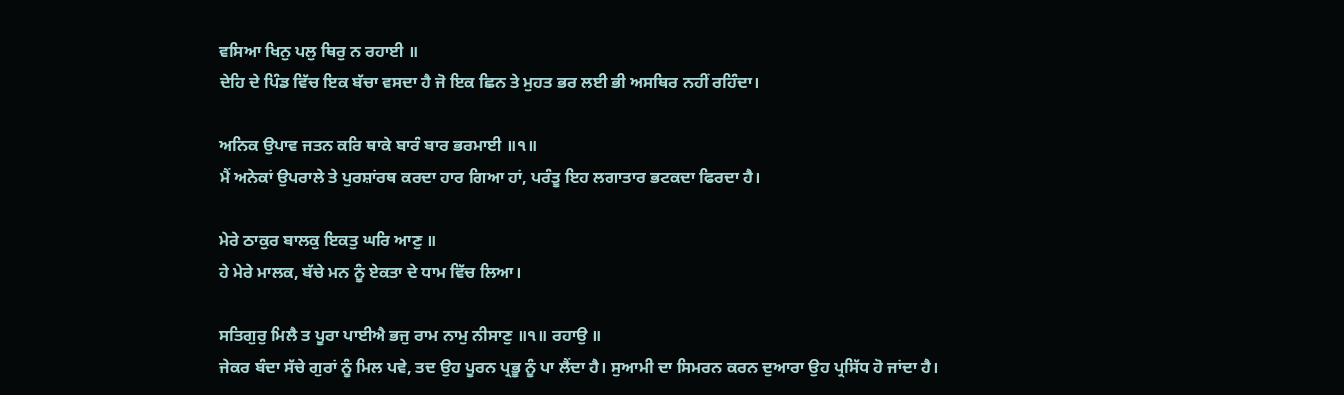ਵਸਿਆ ਖਿਨੁ ਪਲੁ ਥਿਰੁ ਨ ਰਹਾਈ ॥
ਦੇਹਿ ਦੇ ਪਿੰਡ ਵਿੱਚ ਇਕ ਬੱਚਾ ਵਸਦਾ ਹੈ ਜੋ ਇਕ ਛਿਨ ਤੇ ਮੁਹਤ ਭਰ ਲਈ ਭੀ ਅਸਥਿਰ ਨਹੀਂ ਰਹਿੰਦਾ।

ਅਨਿਕ ਉਪਾਵ ਜਤਨ ਕਰਿ ਥਾਕੇ ਬਾਰੰ ਬਾਰ ਭਰਮਾਈ ॥੧॥
ਮੈਂ ਅਨੇਕਾਂ ਉਪਰਾਲੇ ਤੇ ਪੁਰਸ਼ਾਂਰਥ ਕਰਦਾ ਹਾਰ ਗਿਆ ਹਾਂ, ਪਰੰਤੂ ਇਹ ਲਗਾਤਾਰ ਭਟਕਦਾ ਫਿਰਦਾ ਹੈ।

ਮੇਰੇ ਠਾਕੁਰ ਬਾਲਕੁ ਇਕਤੁ ਘਰਿ ਆਣੁ ॥
ਹੇ ਮੇਰੇ ਮਾਲਕ, ਬੱਚੇ ਮਨ ਨੂੰ ਏਕਤਾ ਦੇ ਧਾਮ ਵਿੱਚ ਲਿਆ।

ਸਤਿਗੁਰੁ ਮਿਲੈ ਤ ਪੂਰਾ ਪਾਈਐ ਭਜੁ ਰਾਮ ਨਾਮੁ ਨੀਸਾਣੁ ॥੧॥ ਰਹਾਉ ॥
ਜੇਕਰ ਬੰਦਾ ਸੱਚੇ ਗੁਰਾਂ ਨੂੰ ਮਿਲ ਪਵੇ, ਤਦ ਉਹ ਪੂਰਨ ਪ੍ਰਭੂ ਨੂੰ ਪਾ ਲੈਂਦਾ ਹੈ। ਸੁਆਮੀ ਦਾ ਸਿਮਰਨ ਕਰਨ ਦੁਆਰਾ ਉਹ ਪ੍ਰਸਿੱਧ ਹੋ ਜਾਂਦਾ ਹੈ।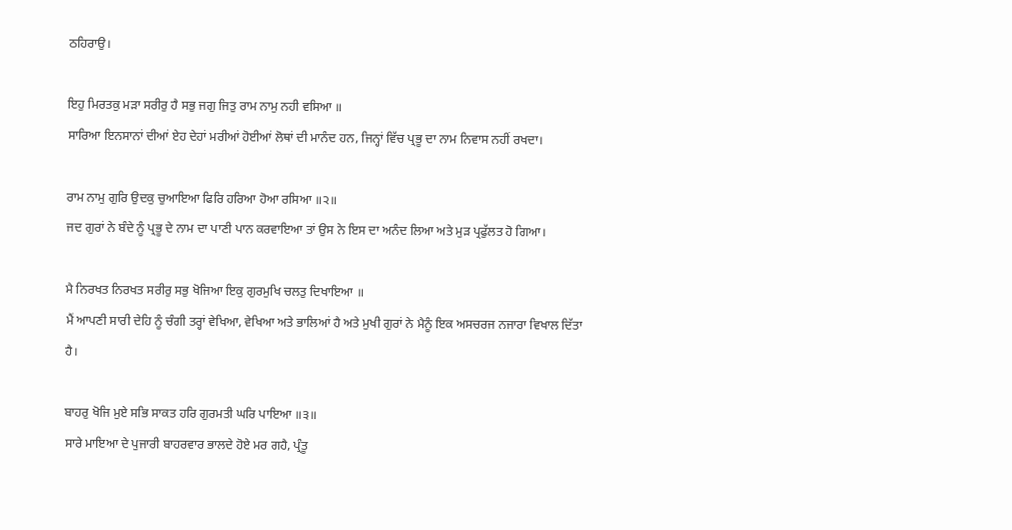ਠਹਿਰਾਉ।

ਇਹੁ ਮਿਰਤਕੁ ਮੜਾ ਸਰੀਰੁ ਹੈ ਸਭੁ ਜਗੁ ਜਿਤੁ ਰਾਮ ਨਾਮੁ ਨਹੀ ਵਸਿਆ ॥
ਸਾਰਿਆ ਇਨਸਾਨਾਂ ਦੀਆਂ ਏਹ ਦੇਹਾਂ ਮਰੀਆਂ ਹੋਈਆਂ ਲੋਥਾਂ ਦੀ ਮਾਨੰਦ ਹਨ, ਜਿਨ੍ਹਾਂ ਵਿੱਚ ਪ੍ਰਭੂ ਦਾ ਨਾਮ ਨਿਵਾਸ ਨਹੀਂ ਰਖਦਾ।

ਰਾਮ ਨਾਮੁ ਗੁਰਿ ਉਦਕੁ ਚੁਆਇਆ ਫਿਰਿ ਹਰਿਆ ਹੋਆ ਰਸਿਆ ॥੨॥
ਜਦ ਗੁਰਾਂ ਨੇ ਬੰਦੇ ਨੂੰ ਪ੍ਰਭੂ ਦੇ ਨਾਮ ਦਾ ਪਾਣੀ ਪਾਨ ਕਰਵਾਇਆ ਤਾਂ ਉਸ ਨੇ ਇਸ ਦਾ ਅਨੰਦ ਲਿਆ ਅਤੇ ਮੁੜ ਪ੍ਰਫੁੱਲਤ ਹੋ ਗਿਆ।

ਮੈ ਨਿਰਖਤ ਨਿਰਖਤ ਸਰੀਰੁ ਸਭੁ ਖੋਜਿਆ ਇਕੁ ਗੁਰਮੁਖਿ ਚਲਤੁ ਦਿਖਾਇਆ ॥
ਮੈਂ ਆਪਣੀ ਸਾਰੀ ਦੇਹਿ ਨੂੰ ਚੰਗੀ ਤਰ੍ਹਾਂ ਵੇਖਿਆ, ਵੇਖਿਆ ਅਤੇ ਭਾਲਿਆਂ ਹੈ ਅਤੇ ਮੁਖੀ ਗੁਰਾਂ ਨੇ ਮੈਨੂੰ ਇਕ ਅਸਚਰਜ ਨਜਾਰਾ ਵਿਖਾਲ ਦਿੱਤਾ ਹੈ।

ਬਾਹਰੁ ਖੋਜਿ ਮੁਏ ਸਭਿ ਸਾਕਤ ਹਰਿ ਗੁਰਮਤੀ ਘਰਿ ਪਾਇਆ ॥੩॥
ਸਾਰੇ ਮਾਇਆ ਦੇ ਪੁਜਾਰੀ ਬਾਹਰਵਾਰ ਭਾਲਦੇ ਹੋਏ ਮਰ ਗਹੈ, ਪ੍ਰੰਤੂ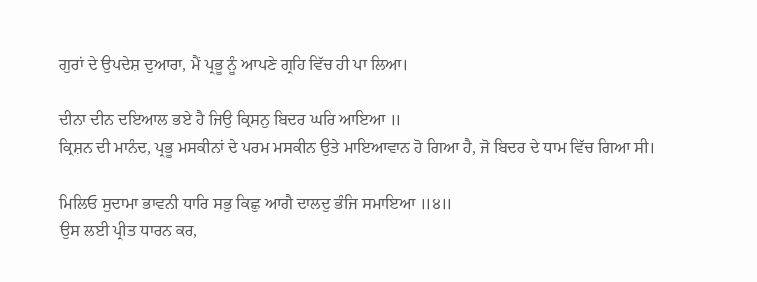ਗੁਰਾਂ ਦੇ ਉਪਦੇਸ਼ ਦੁਆਰਾ, ਮੈਂ ਪ੍ਰਭੂ ਨੂੰ ਆਪਣੇ ਗ੍ਰਹਿ ਵਿੱਚ ਹੀ ਪਾ ਲਿਆ।

ਦੀਨਾ ਦੀਨ ਦਇਆਲ ਭਏ ਹੈ ਜਿਉ ਕ੍ਰਿਸਨੁ ਬਿਦਰ ਘਰਿ ਆਇਆ ॥
ਕ੍ਰਿਸ਼ਨ ਦੀ ਮਾਨੰਦ, ਪ੍ਰਭੂ ਮਸਕੀਨਾਂ ਦੇ ਪਰਮ ਮਸਕੀਨ ਉਤੇ ਮਾਇਆਵਾਨ ਹੋ ਗਿਆ ਹੈ, ਜੋ ਬਿਦਰ ਦੇ ਧਾਮ ਵਿੱਚ ਗਿਆ ਸੀ।

ਮਿਲਿਓ ਸੁਦਾਮਾ ਭਾਵਨੀ ਧਾਰਿ ਸਭੁ ਕਿਛੁ ਆਗੈ ਦਾਲਦੁ ਭੰਜਿ ਸਮਾਇਆ ॥੪॥
ਉਸ ਲਈ ਪ੍ਰੀਤ ਧਾਰਨ ਕਰ,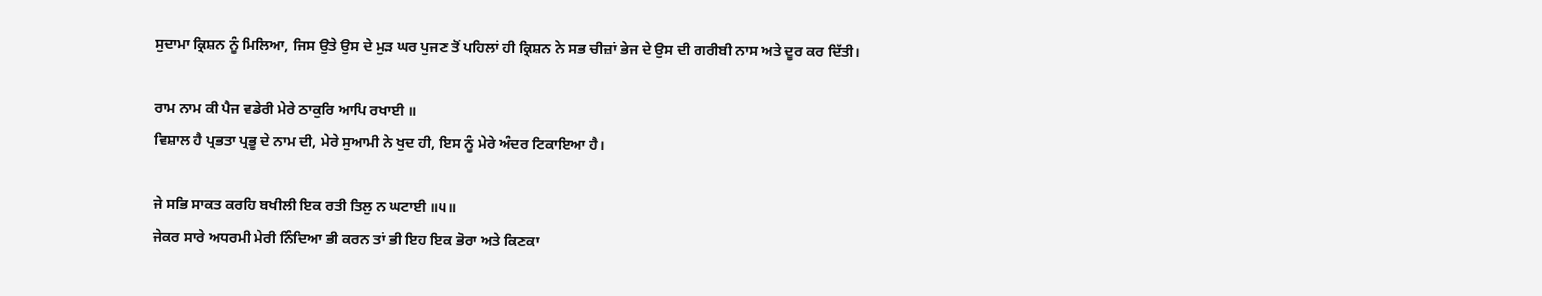ਸੁਦਾਮਾ ਕ੍ਰਿਸ਼ਨ ਨੂੰ ਮਿਲਿਆ, ਜਿਸ ਉਤੇ ਉਸ ਦੇ ਮੁੜ ਘਰ ਪੁਜਣ ਤੋਂ ਪਹਿਲਾਂ ਹੀ ਕ੍ਰਿਸ਼ਨ ਨੇ ਸਭ ਚੀਜ਼ਾਂ ਭੇਜ ਦੇ ਉਸ ਦੀ ਗਰੀਬੀ ਨਾਸ ਅਤੇ ਦੂਰ ਕਰ ਦਿੱਤੀ।

ਰਾਮ ਨਾਮ ਕੀ ਪੈਜ ਵਡੇਰੀ ਮੇਰੇ ਠਾਕੁਰਿ ਆਪਿ ਰਖਾਈ ॥
ਵਿਸ਼ਾਲ ਹੈ ਪ੍ਰਭਤਾ ਪ੍ਰਭੂ ਦੇ ਨਾਮ ਦੀ, ਮੇਰੇ ਸੁਆਮੀ ਨੇ ਖੁਦ ਹੀ, ਇਸ ਨੂੰ ਮੇਰੇ ਅੰਦਰ ਟਿਕਾਇਆ ਹੈ।

ਜੇ ਸਭਿ ਸਾਕਤ ਕਰਹਿ ਬਖੀਲੀ ਇਕ ਰਤੀ ਤਿਲੁ ਨ ਘਟਾਈ ॥੫॥
ਜੇਕਰ ਸਾਰੇ ਅਧਰਮੀ ਮੇਰੀ ਨਿੰਦਿਆ ਭੀ ਕਰਨ ਤਾਂ ਭੀ ਇਹ ਇਕ ਭੋਰਾ ਅਤੇ ਕਿਣਕਾ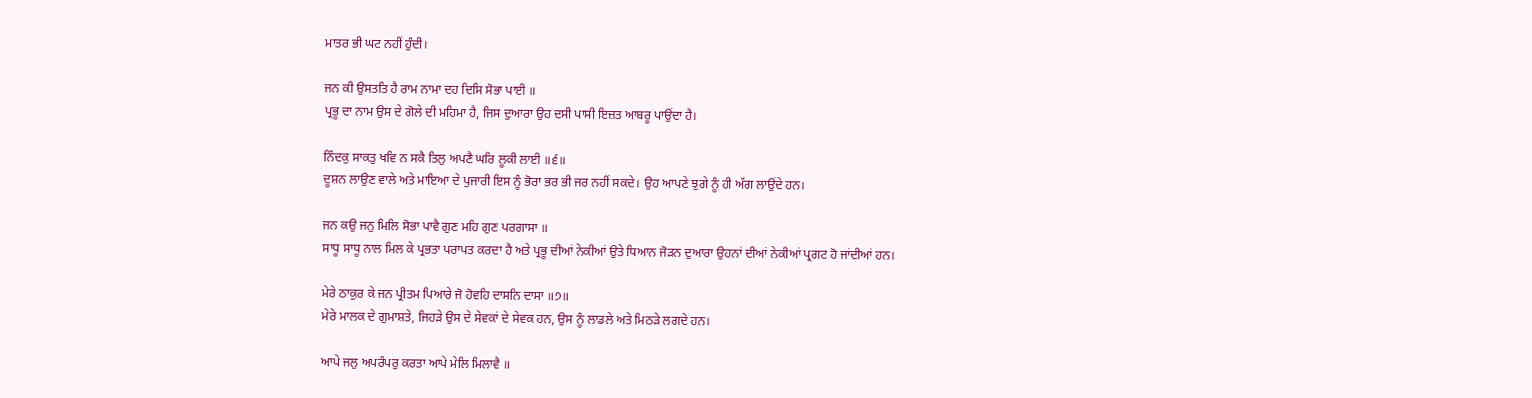ਮਾਤਰ ਭੀ ਘਟ ਨਹੀਂ ਹੁੰਦੀ।

ਜਨ ਕੀ ਉਸਤਤਿ ਹੈ ਰਾਮ ਨਾਮਾ ਦਹ ਦਿਸਿ ਸੋਭਾ ਪਾਈ ॥
ਪ੍ਰਭੂ ਦਾ ਨਾਮ ਉਸ ਦੇ ਗੋਲੇ ਦੀ ਮਹਿਮਾ ਹੈ, ਜਿਸ ਦੁਆਰਾ ਉਹ ਦਸੀ ਪਾਸੀ ਇਜ਼ਤ ਆਬਰੂ ਪਾਉਂਦਾ ਹੈ।

ਨਿੰਦਕੁ ਸਾਕਤੁ ਖਵਿ ਨ ਸਕੈ ਤਿਲੁ ਅਪਣੈ ਘਰਿ ਲੂਕੀ ਲਾਈ ॥੬॥
ਦੂਸ਼ਨ ਲਾਉਣ ਵਾਲੇ ਅਤੇ ਮਾਇਆ ਦੇ ਪੁਜਾਰੀ ਇਸ ਨੂੰ ਭੋਰਾ ਭਰ ਭੀ ਜਰ ਨਹੀਂ ਸਕਦੇ। ਉਹ ਆਪਣੇ ਝੁਗੇ ਨੂੰ ਹੀ ਅੱਗ ਲਾਉਂਦੇ ਹਨ।

ਜਨ ਕਉ ਜਨੁ ਮਿਲਿ ਸੋਭਾ ਪਾਵੈ ਗੁਣ ਮਹਿ ਗੁਣ ਪਰਗਾਸਾ ॥
ਸਾਧੂ ਸਾਧੂ ਨਾਲ ਮਿਲ ਕੇ ਪ੍ਰਭਤਾ ਪਰਾਪਤ ਕਰਦਾ ਹੈ ਅਤੇ ਪ੍ਰਭੂ ਦੀਆਂ ਨੇਕੀਆਂ ਉਤੇ ਧਿਆਨ ਜੋੜਨ ਦੁਆਰਾ ਉਹਨਾਂ ਦੀਆਂ ਨੇਕੀਆਂ ਪ੍ਰਗਟ ਹੋ ਜਾਂਦੀਆਂ ਹਨ।

ਮੇਰੇ ਠਾਕੁਰ ਕੇ ਜਨ ਪ੍ਰੀਤਮ ਪਿਆਰੇ ਜੋ ਹੋਵਹਿ ਦਾਸਨਿ ਦਾਸਾ ॥੭॥
ਮੇਰੇ ਮਾਲਕ ਦੇ ਗੁਮਾਸ਼ਤੇ, ਜਿਹੜੇ ਉਸ ਦੇ ਸੇਵਕਾਂ ਦੇ ਸੇਵਕ ਹਨ, ਉਸ ਨੂੰ ਲਾਡਲੇ ਅਤੇ ਮਿਠੜੇ ਲਗਦੇ ਹਨ।

ਆਪੇ ਜਲੁ ਅਪਰੰਪਰੁ ਕਰਤਾ ਆਪੇ ਮੇਲਿ ਮਿਲਾਵੈ ॥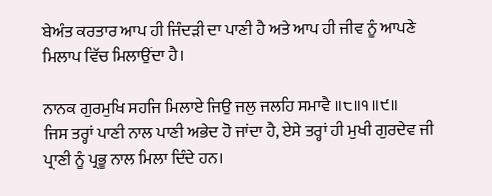ਬੇਅੰਤ ਕਰਤਾਰ ਆਪ ਹੀ ਜਿੰਦੜੀ ਦਾ ਪਾਣੀ ਹੈ ਅਤੇ ਆਪ ਹੀ ਜੀਵ ਨੂੰ ਆਪਣੇ ਮਿਲਾਪ ਵਿੱਚ ਮਿਲਾਉਂਦਾ ਹੈ।

ਨਾਨਕ ਗੁਰਮੁਖਿ ਸਹਜਿ ਮਿਲਾਏ ਜਿਉ ਜਲੁ ਜਲਹਿ ਸਮਾਵੈ ॥੮॥੧॥੯॥
ਜਿਸ ਤਰ੍ਹਾਂ ਪਾਣੀ ਨਾਲ ਪਾਣੀ ਅਭੇਦ ਹੋ ਜਾਂਦਾ ਹੈ, ਏਸੇ ਤਰ੍ਹਾਂ ਹੀ ਮੁਖੀ ਗੁਰਦੇਵ ਜੀ ਪ੍ਰਾਣੀ ਨੂੰ ਪ੍ਰਭੂ ਨਾਲ ਮਿਲਾ ਦਿੰਦੇ ਹਨ।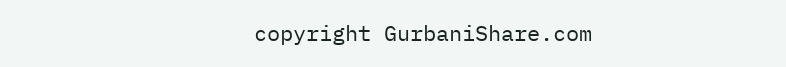copyright GurbaniShare.com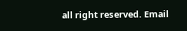all right reserved. Email